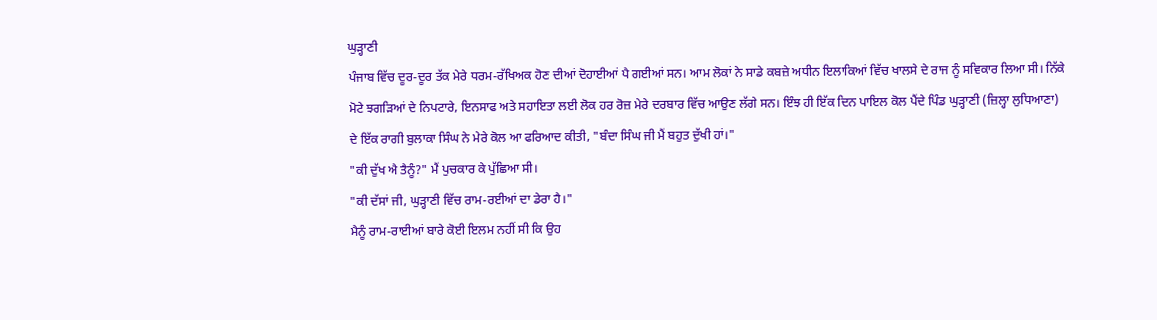ਘੁੜ੍ਹਾਣੀ
ਪੰਜਾਬ ਵਿੱਚ ਦੂਰ-ਦੂਰ ਤੱਕ ਮੇਰੇ ਧਰਮ-ਰੱਖਿਅਕ ਹੋਣ ਦੀਆਂ ਦੋਹਾਈਆਂ ਪੈ ਗਈਆਂ ਸਨ। ਆਮ ਲੋਕਾਂ ਨੇ ਸਾਡੇ ਕਬਜ਼ੇ ਅਧੀਨ ਇਲਾਕਿਆਂ ਵਿੱਚ ਖਾਲਸੇ ਦੇ ਰਾਜ ਨੂੰ ਸਵਿਕਾਰ ਲਿਆ ਸੀ। ਨਿੱਕੇ ਮੋਟੇ ਝਗੜਿਆਂ ਦੇ ਨਿਪਟਾਰੇ, ਇਨਸਾਫ ਅਤੇ ਸਹਾਇਤਾ ਲਈ ਲੋਕ ਹਰ ਰੋਜ਼ ਮੇਰੇ ਦਰਬਾਰ ਵਿੱਚ ਆਉਣ ਲੱਗੇ ਸਨ। ਇੰਝ ਹੀ ਇੱਕ ਦਿਨ ਪਾਇਲ ਕੋਲ ਪੈਂਦੇ ਪਿੰਡ ਘੁੜ੍ਹਾਣੀ (ਜ਼ਿਲ੍ਹਾ ਲੁਧਿਆਣਾ) ਦੇ ਇੱਕ ਰਾਗੀ ਬੁਲਾਕਾ ਸਿੰਘ ਨੇ ਮੇਰੇ ਕੋਲ ਆ ਫਰਿਆਦ ਕੀਤੀ, "ਬੰਦਾ ਸਿੰਘ ਜੀ ਮੈਂ ਬਹੁਤ ਦੁੱਖੀ ਹਾਂ।"
"ਕੀ ਦੁੱਖ ਐ ਤੈਨੂੰ?" ਮੈਂ ਪੁਚਕਾਰ ਕੇ ਪੁੱਛਿਆ ਸੀ।
"ਕੀ ਦੱਸਾਂ ਜੀ, ਘੁੜ੍ਹਾਣੀ ਵਿੱਚ ਰਾਮ-ਰਈਆਂ ਦਾ ਡੇਰਾ ਹੈ।"
ਮੈਨੂੰ ਰਾਮ-ਰਾਈਆਂ ਬਾਰੇ ਕੋਈ ਇਲਮ ਨਹੀਂ ਸੀ ਕਿ ਉਹ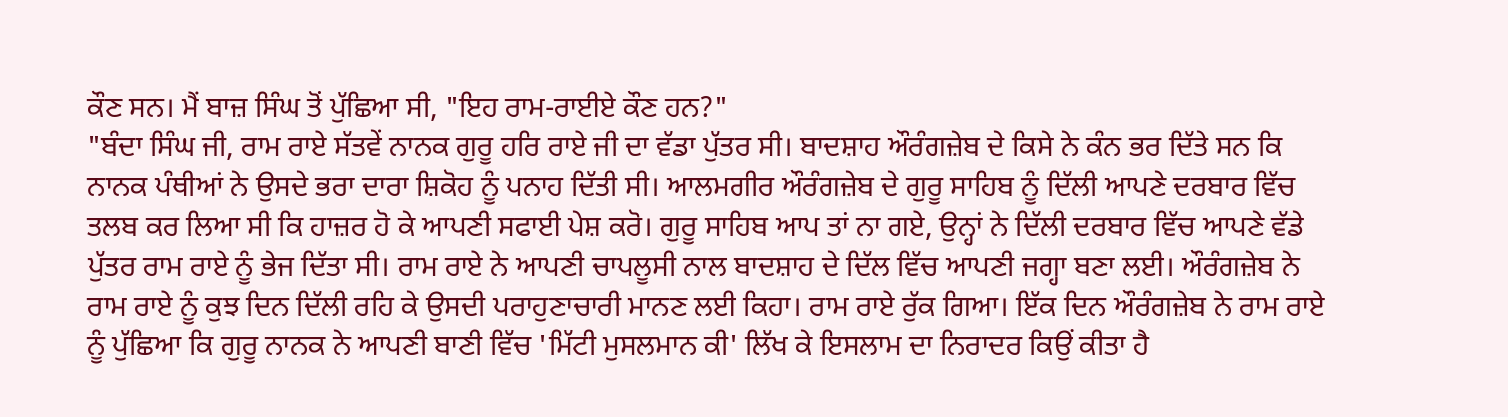ਕੌਣ ਸਨ। ਮੈਂ ਬਾਜ਼ ਸਿੰਘ ਤੋਂ ਪੁੱਛਿਆ ਸੀ, "ਇਹ ਰਾਮ-ਰਾਈਏ ਕੌਣ ਹਨ?"
"ਬੰਦਾ ਸਿੰਘ ਜੀ, ਰਾਮ ਰਾਏ ਸੱਤਵੇਂ ਨਾਨਕ ਗੁਰੂ ਹਰਿ ਰਾਏ ਜੀ ਦਾ ਵੱਡਾ ਪੁੱਤਰ ਸੀ। ਬਾਦਸ਼ਾਹ ਔਰੰਗਜ਼ੇਬ ਦੇ ਕਿਸੇ ਨੇ ਕੰਨ ਭਰ ਦਿੱਤੇ ਸਨ ਕਿ ਨਾਨਕ ਪੰਥੀਆਂ ਨੇ ਉਸਦੇ ਭਰਾ ਦਾਰਾ ਸ਼ਿਕੋਹ ਨੂੰ ਪਨਾਹ ਦਿੱਤੀ ਸੀ। ਆਲਮਗੀਰ ਔਰੰਗਜ਼ੇਬ ਦੇ ਗੁਰੂ ਸਾਹਿਬ ਨੂੰ ਦਿੱਲੀ ਆਪਣੇ ਦਰਬਾਰ ਵਿੱਚ ਤਲਬ ਕਰ ਲਿਆ ਸੀ ਕਿ ਹਾਜ਼ਰ ਹੋ ਕੇ ਆਪਣੀ ਸਫਾਈ ਪੇਸ਼ ਕਰੋ। ਗੁਰੂ ਸਾਹਿਬ ਆਪ ਤਾਂ ਨਾ ਗਏ, ਉਨ੍ਹਾਂ ਨੇ ਦਿੱਲੀ ਦਰਬਾਰ ਵਿੱਚ ਆਪਣੇ ਵੱਡੇ ਪੁੱਤਰ ਰਾਮ ਰਾਏ ਨੂੰ ਭੇਜ ਦਿੱਤਾ ਸੀ। ਰਾਮ ਰਾਏ ਨੇ ਆਪਣੀ ਚਾਪਲੂਸੀ ਨਾਲ ਬਾਦਸ਼ਾਹ ਦੇ ਦਿੱਲ ਵਿੱਚ ਆਪਣੀ ਜਗ੍ਹਾ ਬਣਾ ਲਈ। ਔਰੰਗਜ਼ੇਬ ਨੇ ਰਾਮ ਰਾਏ ਨੂੰ ਕੁਝ ਦਿਨ ਦਿੱਲੀ ਰਹਿ ਕੇ ਉਸਦੀ ਪਰਾਹੁਣਾਚਾਰੀ ਮਾਨਣ ਲਈ ਕਿਹਾ। ਰਾਮ ਰਾਏ ਰੁੱਕ ਗਿਆ। ਇੱਕ ਦਿਨ ਔਰੰਗਜ਼ੇਬ ਨੇ ਰਾਮ ਰਾਏ ਨੂੰ ਪੁੱਛਿਆ ਕਿ ਗੁਰੂ ਨਾਨਕ ਨੇ ਆਪਣੀ ਬਾਣੀ ਵਿੱਚ 'ਮਿੱਟੀ ਮੁਸਲਮਾਨ ਕੀ' ਲਿੱਖ ਕੇ ਇਸਲਾਮ ਦਾ ਨਿਰਾਦਰ ਕਿਉਂ ਕੀਤਾ ਹੈ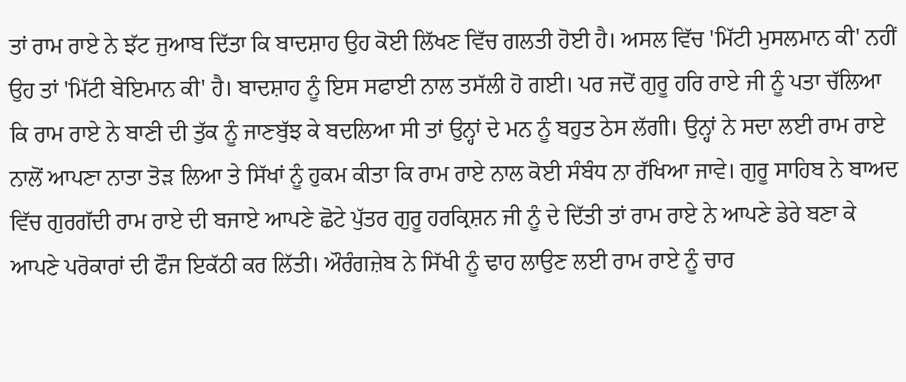ਤਾਂ ਰਾਮ ਰਾਏ ਨੇ ਝੱਟ ਜੁਆਬ ਦਿੱਤਾ ਕਿ ਬਾਦਸ਼ਾਹ ਉਹ ਕੋਈ ਲਿੱਖਣ ਵਿੱਚ ਗਲਤੀ ਹੋਈ ਹੈ। ਅਸਲ ਵਿੱਚ 'ਮਿੱਟੀ ਮੁਸਲਮਾਨ ਕੀ' ਨਹੀਂ ਉਹ ਤਾਂ 'ਮਿੱਟੀ ਬੇਇਮਾਨ ਕੀ' ਹੈ। ਬਾਦਸ਼ਾਹ ਨੂੰ ਇਸ ਸਫਾਈ ਨਾਲ ਤਸੱਲੀ ਹੋ ਗਈ। ਪਰ ਜਦੋਂ ਗੁਰੂ ਹਰਿ ਰਾਏ ਜੀ ਨੂੰ ਪਤਾ ਚੱਲਿਆ ਕਿ ਰਾਮ ਰਾਏ ਨੇ ਬਾਣੀ ਦੀ ਤੁੱਕ ਨੂੰ ਜਾਣਬੁੱਝ ਕੇ ਬਦਲਿਆ ਸੀ ਤਾਂ ਉਨ੍ਹਾਂ ਦੇ ਮਨ ਨੂੰ ਬਹੁਤ ਠੇਸ ਲੱਗੀ। ਉਨ੍ਹਾਂ ਨੇ ਸਦਾ ਲਈ ਰਾਮ ਰਾਏ ਨਾਲੋਂ ਆਪਣਾ ਨਾਤਾ ਤੋੜ ਲਿਆ ਤੇ ਸਿੱਖਾਂ ਨੂੰ ਹੁਕਮ ਕੀਤਾ ਕਿ ਰਾਮ ਰਾਏ ਨਾਲ ਕੋਈ ਸੰਬੰਧ ਨਾ ਰੱਖਿਆ ਜਾਵੇ। ਗੁਰੂ ਸਾਹਿਬ ਨੇ ਬਾਅਦ ਵਿੱਚ ਗੁਰਗੱਦੀ ਰਾਮ ਰਾਏ ਦੀ ਬਜਾਏ ਆਪਣੇ ਛੋਟੇ ਪੁੱਤਰ ਗੁਰੂ ਹਰਕ੍ਰਿਸ਼ਨ ਜੀ ਨੂੰ ਦੇ ਦਿੱਤੀ ਤਾਂ ਰਾਮ ਰਾਏ ਨੇ ਆਪਣੇ ਡੇਰੇ ਬਣਾ ਕੇ ਆਪਣੇ ਪਰੋਕਾਰਾਂ ਦੀ ਫੌਜ ਇਕੱਠੀ ਕਰ ਲਿੱਤੀ। ਔਰੰਗਜ਼ੇਬ ਨੇ ਸਿੱਖੀ ਨੂੰ ਢਾਹ ਲਾਉਣ ਲਈ ਰਾਮ ਰਾਏ ਨੂੰ ਚਾਰ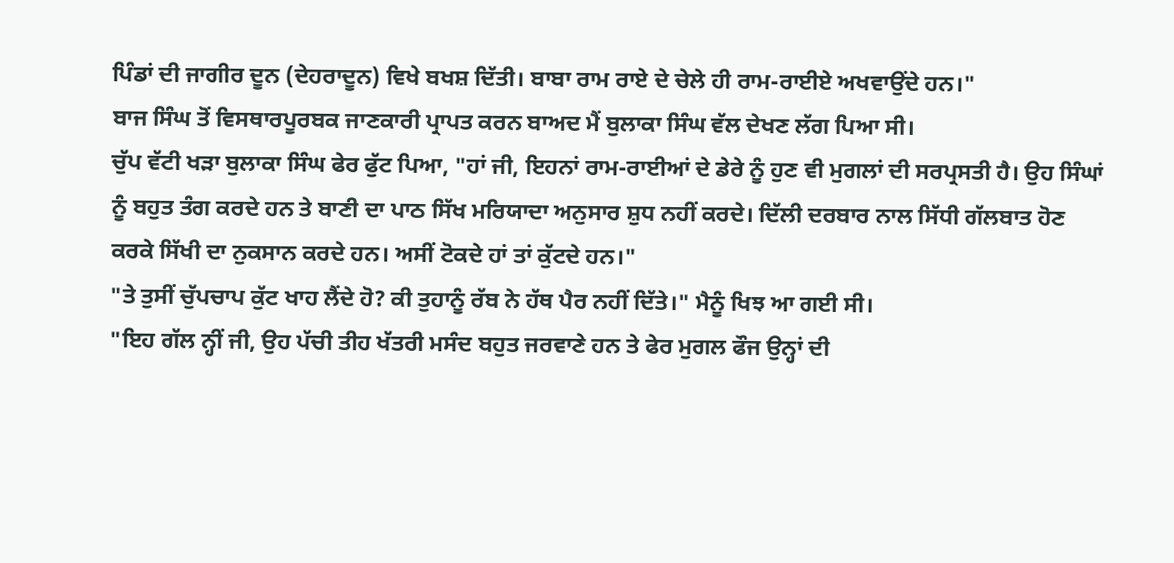ਪਿੰਡਾਂ ਦੀ ਜਾਗੀਰ ਦੂਨ (ਦੇਹਰਾਦੂਨ) ਵਿਖੇ ਬਖਸ਼ ਦਿੱਤੀ। ਬਾਬਾ ਰਾਮ ਰਾਏ ਦੇ ਚੇਲੇ ਹੀ ਰਾਮ-ਰਾਈਏ ਅਖਵਾਉਂਦੇ ਹਨ।"
ਬਾਜ ਸਿੰਘ ਤੋਂ ਵਿਸਥਾਰਪੂਰਬਕ ਜਾਣਕਾਰੀ ਪ੍ਰਾਪਤ ਕਰਨ ਬਾਅਦ ਮੈਂ ਬੁਲਾਕਾ ਸਿੰਘ ਵੱਲ ਦੇਖਣ ਲੱਗ ਪਿਆ ਸੀ।
ਚੁੱਪ ਵੱਟੀ ਖੜਾ ਬੁਲਾਕਾ ਸਿੰਘ ਫੇਰ ਫੁੱਟ ਪਿਆ, "ਹਾਂ ਜੀ, ਇਹਨਾਂ ਰਾਮ-ਰਾਈਆਂ ਦੇ ਡੇਰੇ ਨੂੰ ਹੁਣ ਵੀ ਮੁਗਲਾਂ ਦੀ ਸਰਪ੍ਰਸਤੀ ਹੈ। ਉਹ ਸਿੰਘਾਂ ਨੂੰ ਬਹੁਤ ਤੰਗ ਕਰਦੇ ਹਨ ਤੇ ਬਾਣੀ ਦਾ ਪਾਠ ਸਿੱਖ ਮਰਿਯਾਦਾ ਅਨੁਸਾਰ ਸ਼ੁਧ ਨਹੀਂ ਕਰਦੇ। ਦਿੱਲੀ ਦਰਬਾਰ ਨਾਲ ਸਿੱਧੀ ਗੱਲਬਾਤ ਹੋਣ ਕਰਕੇ ਸਿੱਖੀ ਦਾ ਨੁਕਸਾਨ ਕਰਦੇ ਹਨ। ਅਸੀਂ ਟੋਕਦੇ ਹਾਂ ਤਾਂ ਕੁੱਟਦੇ ਹਨ।"
"ਤੇ ਤੁਸੀਂ ਚੁੱਪਚਾਪ ਕੁੱਟ ਖਾਹ ਲੈਂਦੇ ਹੋ? ਕੀ ਤੁਹਾਨੂੰ ਰੱਬ ਨੇ ਹੱਥ ਪੈਰ ਨਹੀਂ ਦਿੱਤੇ।" ਮੈਨੂੰ ਖਿਝ ਆ ਗਈ ਸੀ।
"ਇਹ ਗੱਲ ਨ੍ਹੀਂ ਜੀ, ਉਹ ਪੱਚੀ ਤੀਹ ਖੱਤਰੀ ਮਸੰਦ ਬਹੁਤ ਜਰਵਾਣੇ ਹਨ ਤੇ ਫੇਰ ਮੁਗਲ ਫੌਜ ਉਨ੍ਹਾਂ ਦੀ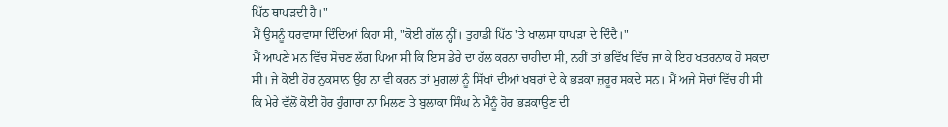ਪਿੱਠ ਥਾਪੜਦੀ ਹੈ।"
ਮੈਂ ਉਸਨੂੰ ਧਰਵਾਸਾ ਦਿੰਦਿਆਂ ਕਿਹਾ ਸੀ, "ਕੋਈ ਗੱਲ ਨ੍ਹੀਂ। ਤੁਹਾਡੀ ਪਿੱਠ 'ਤੇ ਖਾਲਸਾ ਧਾਪੜਾ ਦੇ ਦਿੰਦੈ।"
ਮੈਂ ਆਪਣੇ ਮਨ ਵਿੱਚ ਸੋਚਣ ਲੱਗ ਪਿਆ ਸੀ ਕਿ ਇਸ ਡੇਰੇ ਦਾ ਹੱਲ ਕਰਨਾ ਚਾਹੀਦਾ ਸੀ, ਨਹੀਂ ਤਾਂ ਭਵਿੱਖ ਵਿੱਚ ਜਾ ਕੇ ਇਹ ਖਤਰਨਾਕ ਹੋ ਸਕਦਾ ਸੀ। ਜੇ ਕੋਈ ਹੋਰ ਨੁਕਸਾਨ ਉਹ ਨਾ ਵੀ ਕਰਨ ਤਾਂ ਮੁਗਲਾਂ ਨੂੰ ਸਿੱਖਾਂ ਦੀਆਂ ਖਬਰਾਂ ਦੇ ਕੇ ਭੜਕਾ ਜ਼ਰੂਰ ਸਕਦੇ ਸਨ। ਮੈਂ ਅਜੇ ਸੋਚਾਂ ਵਿੱਚ ਹੀ ਸੀ ਕਿ ਮੇਰੇ ਵੱਲੋਂ ਕੋਈ ਹੋਰ ਹੁੰਗਾਰਾ ਨਾ ਮਿਲਣ ਤੇ ਬੁਲਾਕਾ ਸਿੰਘ ਨੇ ਮੈਨੂੰ ਹੋਰ ਭੜਕਾਉਣ ਦੀ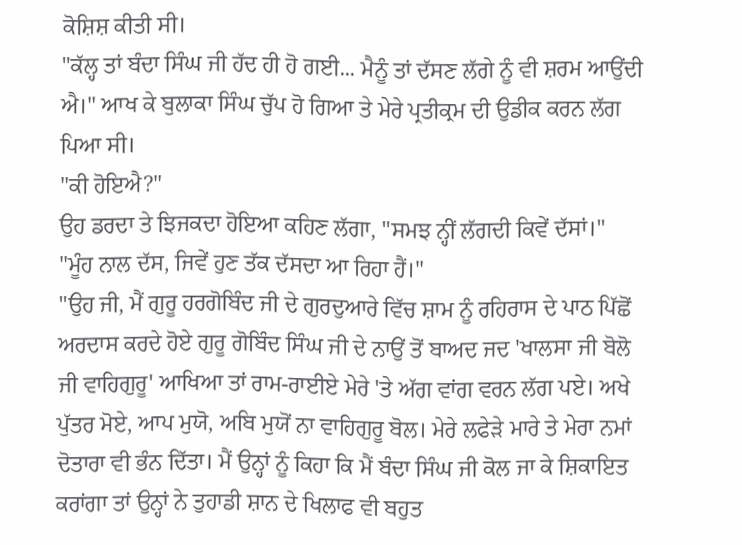ਕੋਸ਼ਿਸ਼ ਕੀਤੀ ਸੀ।
"ਕੱਲ੍ਹ ਤਾਂ ਬੰਦਾ ਸਿੰਘ ਜੀ ਹੱਦ ਹੀ ਹੋ ਗਈ... ਮੈਨੂੰ ਤਾਂ ਦੱਸਣ ਲੱਗੇ ਨੂੰ ਵੀ ਸ਼ਰਮ ਆਉਂਦੀ ਐ।" ਆਖ ਕੇ ਬੁਲਾਕਾ ਸਿੰਘ ਚੁੱਪ ਹੋ ਗਿਆ ਤੇ ਮੇਰੇ ਪ੍ਰਤੀਕ੍ਰਮ ਦੀ ਉਡੀਕ ਕਰਨ ਲੱਗ ਪਿਆ ਸੀ।
"ਕੀ ਹੋਇਐ?"
ਉਹ ਡਰਦਾ ਤੇ ਝਿਜਕਦਾ ਹੋਇਆ ਕਹਿਣ ਲੱਗਾ, "ਸਮਝ ਨ੍ਹੀਂ ਲੱਗਦੀ ਕਿਵੇਂ ਦੱਸਾਂ।"
"ਮੂੰਹ ਨਾਲ ਦੱਸ, ਜਿਵੇਂ ਹੁਣ ਤੱਕ ਦੱਸਦਾ ਆ ਰਿਹਾ ਹੈਂ।"
"ਉਹ ਜੀ, ਮੈਂ ਗੁਰੂ ਹਰਗੋਬਿੰਦ ਜੀ ਦੇ ਗੁਰਦੁਆਰੇ ਵਿੱਚ ਸ਼ਾਮ ਨੂੰ ਰਹਿਰਾਸ ਦੇ ਪਾਠ ਪਿੱਛੋਂ ਅਰਦਾਸ ਕਰਦੇ ਹੋਏ ਗੁਰੂ ਗੋਬਿੰਦ ਸਿੰਘ ਜੀ ਦੇ ਨਾਉਂ ਤੋਂ ਬਾਅਦ ਜਦ 'ਖਾਲਸਾ ਜੀ ਬੋਲੋ ਜੀ ਵਾਹਿਗੁਰੂ' ਆਖਿਆ ਤਾਂ ਰਾਮ-ਰਾਈਏ ਮੇਰੇ 'ਤੇ ਅੱਗ ਵਾਂਗ ਵਰਨ ਲੱਗ ਪਏ। ਅਖੇ ਪੁੱਤਰ ਮੋਏ, ਆਪ ਮੁਯੋ, ਅਬਿ ਮੁਯੋਂ ਨਾ ਵਾਹਿਗੁਰੂ ਬੋਲ। ਮੇਰੇ ਲਫੇੜੇ ਮਾਰੇ ਤੇ ਮੇਰਾ ਨਮਾਂ ਦੋਤਾਰਾ ਵੀ ਭੰਨ ਦਿੱਤਾ। ਮੈਂ ਉਨ੍ਹਾਂ ਨੂੰ ਕਿਹਾ ਕਿ ਮੈਂ ਬੰਦਾ ਸਿੰਘ ਜੀ ਕੋਲ ਜਾ ਕੇ ਸ਼ਿਕਾਇਤ ਕਰਾਂਗਾ ਤਾਂ ਉਨ੍ਹਾਂ ਨੇ ਤੁਹਾਡੀ ਸ਼ਾਨ ਦੇ ਖਿਲਾਫ ਵੀ ਬਹੁਤ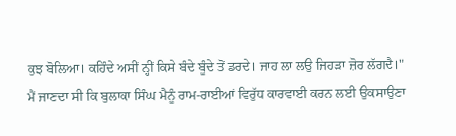ਕੁਝ ਬੋਲਿਆ। ਕਹਿੰਦੇ ਅਸੀਂ ਨ੍ਹੀਂ ਕਿਸੇ ਬੰਦੇ ਬੂੰਦੇ ਤੋਂ ਡਰਦੇ। ਜਾਹ ਲਾ ਲਉ ਜਿਹੜਾ ਜ਼ੋਰ ਲੱਗਦੈ।"
ਮੈਂ ਜਾਣਦਾ ਸੀ ਕਿ ਬੁਲਾਕਾ ਸਿੰਘ ਮੈਨੂੰ ਰਾਮ-ਰਾਈਆਂ ਵਿਰੁੱਧ ਕਾਰਵਾਈ ਕਰਨ ਲਈ ਉਕਸਾਉਣਾ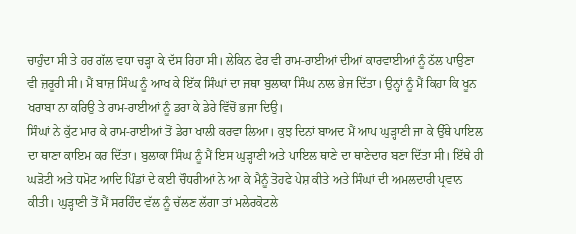ਚਾਹੁੰਦਾ ਸੀ ਤੇ ਹਰ ਗੱਲ ਵਧਾ ਚੜ੍ਹਾ ਕੇ ਦੱਸ ਰਿਹਾ ਸੀ। ਲੇਕਿਨ ਫੇਰ ਵੀ ਰਾਮ-ਰਾਈਆਂ ਦੀਆਂ ਕਾਰਵਾਈਆਂ ਨੂੰ ਠੱਲ ਪਾਉਣਾ ਵੀ ਜ਼ਰੂਰੀ ਸੀ। ਮੈਂ ਬਾਜ਼ ਸਿੰਘ ਨੂੰ ਆਖ ਕੇ ਇੱਕ ਸਿੰਘਾਂ ਦਾ ਜਥਾ ਬੁਲਾਕਾ ਸਿੰਘ ਨਾਲ ਭੇਜ ਦਿੱਤਾ। ਉਨ੍ਹਾਂ ਨੂੰ ਮੈਂ ਕਿਹਾ ਕਿ ਖੂਨ ਖਰਾਬਾ ਨਾ ਕਰਿਉ ਤੇ ਰਾਮ-ਰਾਈਆਂ ਨੂੰ ਡਰਾ ਕੇ ਡੇਰੇ ਵਿੱਚੋਂ ਭਜਾ ਦਿਉ।
ਸਿੰਘਾਂ ਨੇ ਕੁੱਟ ਮਾਰ ਕੇ ਰਾਮ-ਰਾਈਆਂ ਤੋਂ ਡੇਰਾ ਖਾਲੀ ਕਰਵਾ ਲਿਆ। ਕੁਝ ਦਿਨਾਂ ਬਾਅਦ ਮੈਂ ਆਪ ਘੁੜ੍ਹਾਣੀ ਜਾ ਕੇ ਉੱਥੇ ਪਾਇਲ ਦਾ ਥਾਣਾ ਕਾਇਮ ਕਰ ਦਿੱਤਾ। ਬੁਲਾਕਾ ਸਿੰਘ ਨੂੰ ਮੈਂ ਇਸ ਘੁੜ੍ਹਾਣੀ ਅਤੇ ਪਾਇਲ ਥਾਣੇ ਦਾ ਥਾਣੇਦਾਰ ਬਣਾ ਦਿੱਤਾ ਸੀ। ਇੱਥੇ ਹੀ ਘੜੋਟੀ ਅਤੇ ਧਮੋਟ ਆਦਿ ਪਿੰਡਾਂ ਦੇ ਕਈ ਚੌਧਰੀਆਂ ਨੇ ਆ ਕੇ ਮੈਨੂੰ ਤੋਹਫੇ ਪੇਸ਼ ਕੀਤੇ ਅਤੇ ਸਿੰਘਾਂ ਦੀ ਅਮਲਦਾਰੀ ਪ੍ਰਵਾਨ ਕੀਤੀ। ਘੁੜ੍ਹਾਣੀ ਤੋਂ ਮੈਂ ਸਰਹਿੰਦ ਵੱਲ ਨੂੰ ਚੱਲਣ ਲੱਗਾ ਤਾਂ ਮਲੇਰਕੋਟਲੇ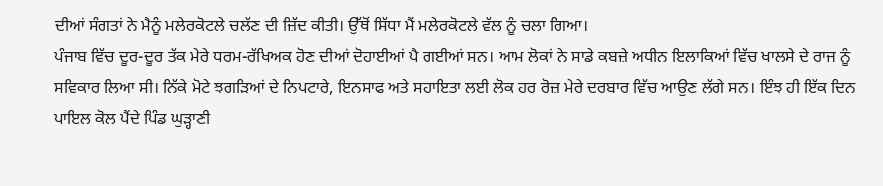ਦੀਆਂ ਸੰਗਤਾਂ ਨੇ ਮੈਨੂੰ ਮਲੇਰਕੋਟਲੇ ਚਲੱਣ ਦੀ ਜ਼ਿੱਦ ਕੀਤੀ। ਉੱਥੋਂ ਸਿੱਧਾ ਮੈਂ ਮਲੇਰਕੋਟਲੇ ਵੱਲ ਨੂੰ ਚਲਾ ਗਿਆ।
ਪੰਜਾਬ ਵਿੱਚ ਦੂਰ-ਦੂਰ ਤੱਕ ਮੇਰੇ ਧਰਮ-ਰੱਖਿਅਕ ਹੋਣ ਦੀਆਂ ਦੋਹਾਈਆਂ ਪੈ ਗਈਆਂ ਸਨ। ਆਮ ਲੋਕਾਂ ਨੇ ਸਾਡੇ ਕਬਜ਼ੇ ਅਧੀਨ ਇਲਾਕਿਆਂ ਵਿੱਚ ਖਾਲਸੇ ਦੇ ਰਾਜ ਨੂੰ ਸਵਿਕਾਰ ਲਿਆ ਸੀ। ਨਿੱਕੇ ਮੋਟੇ ਝਗੜਿਆਂ ਦੇ ਨਿਪਟਾਰੇ, ਇਨਸਾਫ ਅਤੇ ਸਹਾਇਤਾ ਲਈ ਲੋਕ ਹਰ ਰੋਜ਼ ਮੇਰੇ ਦਰਬਾਰ ਵਿੱਚ ਆਉਣ ਲੱਗੇ ਸਨ। ਇੰਝ ਹੀ ਇੱਕ ਦਿਨ ਪਾਇਲ ਕੋਲ ਪੈਂਦੇ ਪਿੰਡ ਘੁੜ੍ਹਾਣੀ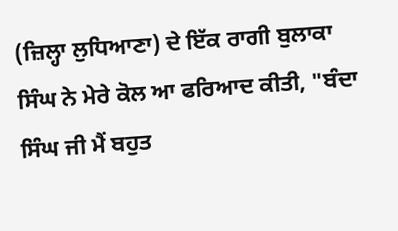(ਜ਼ਿਲ੍ਹਾ ਲੁਧਿਆਣਾ) ਦੇ ਇੱਕ ਰਾਗੀ ਬੁਲਾਕਾ ਸਿੰਘ ਨੇ ਮੇਰੇ ਕੋਲ ਆ ਫਰਿਆਦ ਕੀਤੀ, "ਬੰਦਾ ਸਿੰਘ ਜੀ ਮੈਂ ਬਹੁਤ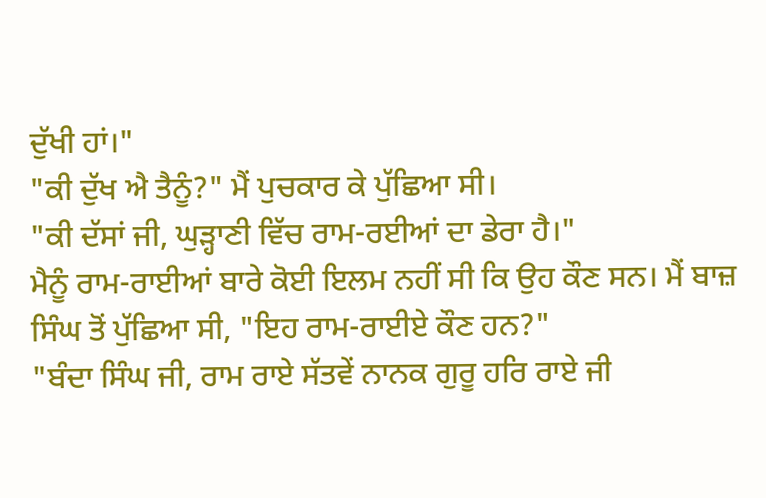ਦੁੱਖੀ ਹਾਂ।"
"ਕੀ ਦੁੱਖ ਐ ਤੈਨੂੰ?" ਮੈਂ ਪੁਚਕਾਰ ਕੇ ਪੁੱਛਿਆ ਸੀ।
"ਕੀ ਦੱਸਾਂ ਜੀ, ਘੁੜ੍ਹਾਣੀ ਵਿੱਚ ਰਾਮ-ਰਈਆਂ ਦਾ ਡੇਰਾ ਹੈ।"
ਮੈਨੂੰ ਰਾਮ-ਰਾਈਆਂ ਬਾਰੇ ਕੋਈ ਇਲਮ ਨਹੀਂ ਸੀ ਕਿ ਉਹ ਕੌਣ ਸਨ। ਮੈਂ ਬਾਜ਼ ਸਿੰਘ ਤੋਂ ਪੁੱਛਿਆ ਸੀ, "ਇਹ ਰਾਮ-ਰਾਈਏ ਕੌਣ ਹਨ?"
"ਬੰਦਾ ਸਿੰਘ ਜੀ, ਰਾਮ ਰਾਏ ਸੱਤਵੇਂ ਨਾਨਕ ਗੁਰੂ ਹਰਿ ਰਾਏ ਜੀ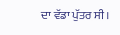ਦਾ ਵੱਡਾ ਪੁੱਤਰ ਸੀ।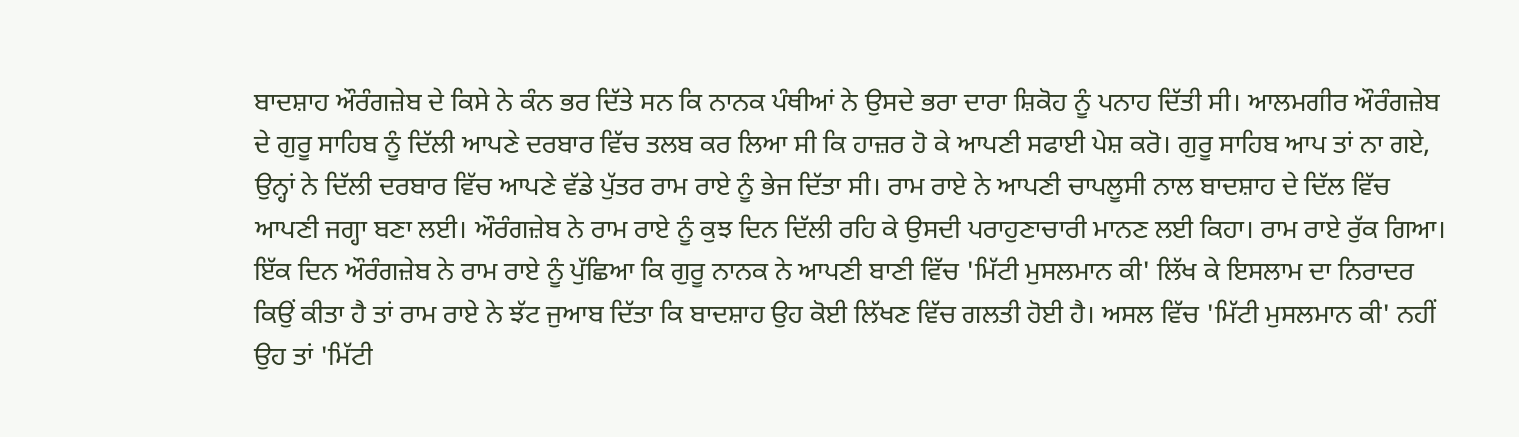ਬਾਦਸ਼ਾਹ ਔਰੰਗਜ਼ੇਬ ਦੇ ਕਿਸੇ ਨੇ ਕੰਨ ਭਰ ਦਿੱਤੇ ਸਨ ਕਿ ਨਾਨਕ ਪੰਥੀਆਂ ਨੇ ਉਸਦੇ ਭਰਾ ਦਾਰਾ ਸ਼ਿਕੋਹ ਨੂੰ ਪਨਾਹ ਦਿੱਤੀ ਸੀ। ਆਲਮਗੀਰ ਔਰੰਗਜ਼ੇਬ ਦੇ ਗੁਰੂ ਸਾਹਿਬ ਨੂੰ ਦਿੱਲੀ ਆਪਣੇ ਦਰਬਾਰ ਵਿੱਚ ਤਲਬ ਕਰ ਲਿਆ ਸੀ ਕਿ ਹਾਜ਼ਰ ਹੋ ਕੇ ਆਪਣੀ ਸਫਾਈ ਪੇਸ਼ ਕਰੋ। ਗੁਰੂ ਸਾਹਿਬ ਆਪ ਤਾਂ ਨਾ ਗਏ, ਉਨ੍ਹਾਂ ਨੇ ਦਿੱਲੀ ਦਰਬਾਰ ਵਿੱਚ ਆਪਣੇ ਵੱਡੇ ਪੁੱਤਰ ਰਾਮ ਰਾਏ ਨੂੰ ਭੇਜ ਦਿੱਤਾ ਸੀ। ਰਾਮ ਰਾਏ ਨੇ ਆਪਣੀ ਚਾਪਲੂਸੀ ਨਾਲ ਬਾਦਸ਼ਾਹ ਦੇ ਦਿੱਲ ਵਿੱਚ ਆਪਣੀ ਜਗ੍ਹਾ ਬਣਾ ਲਈ। ਔਰੰਗਜ਼ੇਬ ਨੇ ਰਾਮ ਰਾਏ ਨੂੰ ਕੁਝ ਦਿਨ ਦਿੱਲੀ ਰਹਿ ਕੇ ਉਸਦੀ ਪਰਾਹੁਣਾਚਾਰੀ ਮਾਨਣ ਲਈ ਕਿਹਾ। ਰਾਮ ਰਾਏ ਰੁੱਕ ਗਿਆ। ਇੱਕ ਦਿਨ ਔਰੰਗਜ਼ੇਬ ਨੇ ਰਾਮ ਰਾਏ ਨੂੰ ਪੁੱਛਿਆ ਕਿ ਗੁਰੂ ਨਾਨਕ ਨੇ ਆਪਣੀ ਬਾਣੀ ਵਿੱਚ 'ਮਿੱਟੀ ਮੁਸਲਮਾਨ ਕੀ' ਲਿੱਖ ਕੇ ਇਸਲਾਮ ਦਾ ਨਿਰਾਦਰ ਕਿਉਂ ਕੀਤਾ ਹੈ ਤਾਂ ਰਾਮ ਰਾਏ ਨੇ ਝੱਟ ਜੁਆਬ ਦਿੱਤਾ ਕਿ ਬਾਦਸ਼ਾਹ ਉਹ ਕੋਈ ਲਿੱਖਣ ਵਿੱਚ ਗਲਤੀ ਹੋਈ ਹੈ। ਅਸਲ ਵਿੱਚ 'ਮਿੱਟੀ ਮੁਸਲਮਾਨ ਕੀ' ਨਹੀਂ ਉਹ ਤਾਂ 'ਮਿੱਟੀ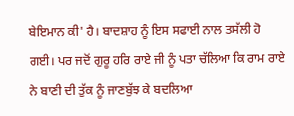ਬੇਇਮਾਨ ਕੀ' ਹੈ। ਬਾਦਸ਼ਾਹ ਨੂੰ ਇਸ ਸਫਾਈ ਨਾਲ ਤਸੱਲੀ ਹੋ ਗਈ। ਪਰ ਜਦੋਂ ਗੁਰੂ ਹਰਿ ਰਾਏ ਜੀ ਨੂੰ ਪਤਾ ਚੱਲਿਆ ਕਿ ਰਾਮ ਰਾਏ ਨੇ ਬਾਣੀ ਦੀ ਤੁੱਕ ਨੂੰ ਜਾਣਬੁੱਝ ਕੇ ਬਦਲਿਆ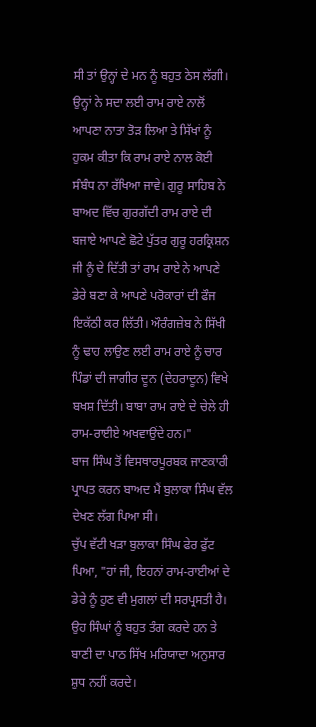ਸੀ ਤਾਂ ਉਨ੍ਹਾਂ ਦੇ ਮਨ ਨੂੰ ਬਹੁਤ ਠੇਸ ਲੱਗੀ। ਉਨ੍ਹਾਂ ਨੇ ਸਦਾ ਲਈ ਰਾਮ ਰਾਏ ਨਾਲੋਂ ਆਪਣਾ ਨਾਤਾ ਤੋੜ ਲਿਆ ਤੇ ਸਿੱਖਾਂ ਨੂੰ ਹੁਕਮ ਕੀਤਾ ਕਿ ਰਾਮ ਰਾਏ ਨਾਲ ਕੋਈ ਸੰਬੰਧ ਨਾ ਰੱਖਿਆ ਜਾਵੇ। ਗੁਰੂ ਸਾਹਿਬ ਨੇ ਬਾਅਦ ਵਿੱਚ ਗੁਰਗੱਦੀ ਰਾਮ ਰਾਏ ਦੀ ਬਜਾਏ ਆਪਣੇ ਛੋਟੇ ਪੁੱਤਰ ਗੁਰੂ ਹਰਕ੍ਰਿਸ਼ਨ ਜੀ ਨੂੰ ਦੇ ਦਿੱਤੀ ਤਾਂ ਰਾਮ ਰਾਏ ਨੇ ਆਪਣੇ ਡੇਰੇ ਬਣਾ ਕੇ ਆਪਣੇ ਪਰੋਕਾਰਾਂ ਦੀ ਫੌਜ ਇਕੱਠੀ ਕਰ ਲਿੱਤੀ। ਔਰੰਗਜ਼ੇਬ ਨੇ ਸਿੱਖੀ ਨੂੰ ਢਾਹ ਲਾਉਣ ਲਈ ਰਾਮ ਰਾਏ ਨੂੰ ਚਾਰ ਪਿੰਡਾਂ ਦੀ ਜਾਗੀਰ ਦੂਨ (ਦੇਹਰਾਦੂਨ) ਵਿਖੇ ਬਖਸ਼ ਦਿੱਤੀ। ਬਾਬਾ ਰਾਮ ਰਾਏ ਦੇ ਚੇਲੇ ਹੀ ਰਾਮ-ਰਾਈਏ ਅਖਵਾਉਂਦੇ ਹਨ।"
ਬਾਜ ਸਿੰਘ ਤੋਂ ਵਿਸਥਾਰਪੂਰਬਕ ਜਾਣਕਾਰੀ ਪ੍ਰਾਪਤ ਕਰਨ ਬਾਅਦ ਮੈਂ ਬੁਲਾਕਾ ਸਿੰਘ ਵੱਲ ਦੇਖਣ ਲੱਗ ਪਿਆ ਸੀ।
ਚੁੱਪ ਵੱਟੀ ਖੜਾ ਬੁਲਾਕਾ ਸਿੰਘ ਫੇਰ ਫੁੱਟ ਪਿਆ, "ਹਾਂ ਜੀ, ਇਹਨਾਂ ਰਾਮ-ਰਾਈਆਂ ਦੇ ਡੇਰੇ ਨੂੰ ਹੁਣ ਵੀ ਮੁਗਲਾਂ ਦੀ ਸਰਪ੍ਰਸਤੀ ਹੈ। ਉਹ ਸਿੰਘਾਂ ਨੂੰ ਬਹੁਤ ਤੰਗ ਕਰਦੇ ਹਨ ਤੇ ਬਾਣੀ ਦਾ ਪਾਠ ਸਿੱਖ ਮਰਿਯਾਦਾ ਅਨੁਸਾਰ ਸ਼ੁਧ ਨਹੀਂ ਕਰਦੇ।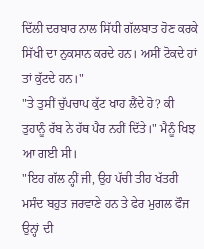ਦਿੱਲੀ ਦਰਬਾਰ ਨਾਲ ਸਿੱਧੀ ਗੱਲਬਾਤ ਹੋਣ ਕਰਕੇ ਸਿੱਖੀ ਦਾ ਨੁਕਸਾਨ ਕਰਦੇ ਹਨ। ਅਸੀਂ ਟੋਕਦੇ ਹਾਂ ਤਾਂ ਕੁੱਟਦੇ ਹਨ।"
"ਤੇ ਤੁਸੀਂ ਚੁੱਪਚਾਪ ਕੁੱਟ ਖਾਹ ਲੈਂਦੇ ਹੋ? ਕੀ ਤੁਹਾਨੂੰ ਰੱਬ ਨੇ ਹੱਥ ਪੈਰ ਨਹੀਂ ਦਿੱਤੇ।" ਮੈਨੂੰ ਖਿਝ ਆ ਗਈ ਸੀ।
"ਇਹ ਗੱਲ ਨ੍ਹੀਂ ਜੀ, ਉਹ ਪੱਚੀ ਤੀਹ ਖੱਤਰੀ ਮਸੰਦ ਬਹੁਤ ਜਰਵਾਣੇ ਹਨ ਤੇ ਫੇਰ ਮੁਗਲ ਫੌਜ ਉਨ੍ਹਾਂ ਦੀ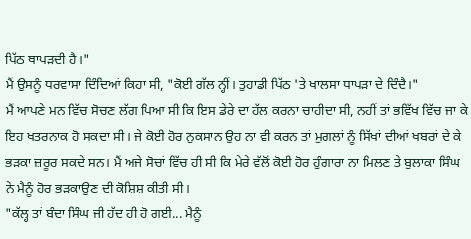ਪਿੱਠ ਥਾਪੜਦੀ ਹੈ।"
ਮੈਂ ਉਸਨੂੰ ਧਰਵਾਸਾ ਦਿੰਦਿਆਂ ਕਿਹਾ ਸੀ, "ਕੋਈ ਗੱਲ ਨ੍ਹੀਂ। ਤੁਹਾਡੀ ਪਿੱਠ 'ਤੇ ਖਾਲਸਾ ਧਾਪੜਾ ਦੇ ਦਿੰਦੈ।"
ਮੈਂ ਆਪਣੇ ਮਨ ਵਿੱਚ ਸੋਚਣ ਲੱਗ ਪਿਆ ਸੀ ਕਿ ਇਸ ਡੇਰੇ ਦਾ ਹੱਲ ਕਰਨਾ ਚਾਹੀਦਾ ਸੀ, ਨਹੀਂ ਤਾਂ ਭਵਿੱਖ ਵਿੱਚ ਜਾ ਕੇ ਇਹ ਖਤਰਨਾਕ ਹੋ ਸਕਦਾ ਸੀ। ਜੇ ਕੋਈ ਹੋਰ ਨੁਕਸਾਨ ਉਹ ਨਾ ਵੀ ਕਰਨ ਤਾਂ ਮੁਗਲਾਂ ਨੂੰ ਸਿੱਖਾਂ ਦੀਆਂ ਖਬਰਾਂ ਦੇ ਕੇ ਭੜਕਾ ਜ਼ਰੂਰ ਸਕਦੇ ਸਨ। ਮੈਂ ਅਜੇ ਸੋਚਾਂ ਵਿੱਚ ਹੀ ਸੀ ਕਿ ਮੇਰੇ ਵੱਲੋਂ ਕੋਈ ਹੋਰ ਹੁੰਗਾਰਾ ਨਾ ਮਿਲਣ ਤੇ ਬੁਲਾਕਾ ਸਿੰਘ ਨੇ ਮੈਨੂੰ ਹੋਰ ਭੜਕਾਉਣ ਦੀ ਕੋਸ਼ਿਸ਼ ਕੀਤੀ ਸੀ।
"ਕੱਲ੍ਹ ਤਾਂ ਬੰਦਾ ਸਿੰਘ ਜੀ ਹੱਦ ਹੀ ਹੋ ਗਈ... ਮੈਨੂੰ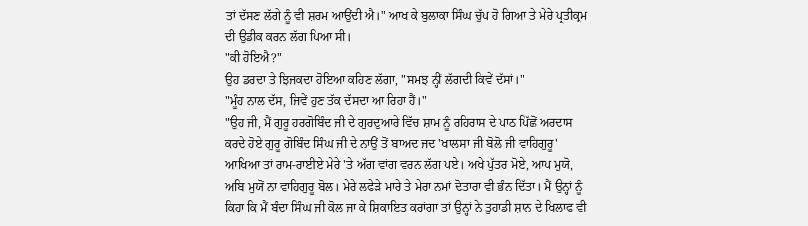ਤਾਂ ਦੱਸਣ ਲੱਗੇ ਨੂੰ ਵੀ ਸ਼ਰਮ ਆਉਂਦੀ ਐ।" ਆਖ ਕੇ ਬੁਲਾਕਾ ਸਿੰਘ ਚੁੱਪ ਹੋ ਗਿਆ ਤੇ ਮੇਰੇ ਪ੍ਰਤੀਕ੍ਰਮ ਦੀ ਉਡੀਕ ਕਰਨ ਲੱਗ ਪਿਆ ਸੀ।
"ਕੀ ਹੋਇਐ?"
ਉਹ ਡਰਦਾ ਤੇ ਝਿਜਕਦਾ ਹੋਇਆ ਕਹਿਣ ਲੱਗਾ, "ਸਮਝ ਨ੍ਹੀਂ ਲੱਗਦੀ ਕਿਵੇਂ ਦੱਸਾਂ।"
"ਮੂੰਹ ਨਾਲ ਦੱਸ, ਜਿਵੇਂ ਹੁਣ ਤੱਕ ਦੱਸਦਾ ਆ ਰਿਹਾ ਹੈਂ।"
"ਉਹ ਜੀ, ਮੈਂ ਗੁਰੂ ਹਰਗੋਬਿੰਦ ਜੀ ਦੇ ਗੁਰਦੁਆਰੇ ਵਿੱਚ ਸ਼ਾਮ ਨੂੰ ਰਹਿਰਾਸ ਦੇ ਪਾਠ ਪਿੱਛੋਂ ਅਰਦਾਸ ਕਰਦੇ ਹੋਏ ਗੁਰੂ ਗੋਬਿੰਦ ਸਿੰਘ ਜੀ ਦੇ ਨਾਉਂ ਤੋਂ ਬਾਅਦ ਜਦ 'ਖਾਲਸਾ ਜੀ ਬੋਲੋ ਜੀ ਵਾਹਿਗੁਰੂ' ਆਖਿਆ ਤਾਂ ਰਾਮ-ਰਾਈਏ ਮੇਰੇ 'ਤੇ ਅੱਗ ਵਾਂਗ ਵਰਨ ਲੱਗ ਪਏ। ਅਖੇ ਪੁੱਤਰ ਮੋਏ, ਆਪ ਮੁਯੋ, ਅਬਿ ਮੁਯੋਂ ਨਾ ਵਾਹਿਗੁਰੂ ਬੋਲ। ਮੇਰੇ ਲਫੇੜੇ ਮਾਰੇ ਤੇ ਮੇਰਾ ਨਮਾਂ ਦੋਤਾਰਾ ਵੀ ਭੰਨ ਦਿੱਤਾ। ਮੈਂ ਉਨ੍ਹਾਂ ਨੂੰ ਕਿਹਾ ਕਿ ਮੈਂ ਬੰਦਾ ਸਿੰਘ ਜੀ ਕੋਲ ਜਾ ਕੇ ਸ਼ਿਕਾਇਤ ਕਰਾਂਗਾ ਤਾਂ ਉਨ੍ਹਾਂ ਨੇ ਤੁਹਾਡੀ ਸ਼ਾਨ ਦੇ ਖਿਲਾਫ ਵੀ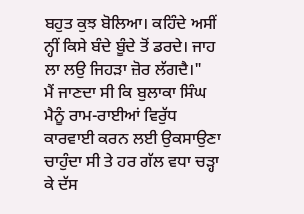ਬਹੁਤ ਕੁਝ ਬੋਲਿਆ। ਕਹਿੰਦੇ ਅਸੀਂ ਨ੍ਹੀਂ ਕਿਸੇ ਬੰਦੇ ਬੂੰਦੇ ਤੋਂ ਡਰਦੇ। ਜਾਹ ਲਾ ਲਉ ਜਿਹੜਾ ਜ਼ੋਰ ਲੱਗਦੈ।"
ਮੈਂ ਜਾਣਦਾ ਸੀ ਕਿ ਬੁਲਾਕਾ ਸਿੰਘ ਮੈਨੂੰ ਰਾਮ-ਰਾਈਆਂ ਵਿਰੁੱਧ ਕਾਰਵਾਈ ਕਰਨ ਲਈ ਉਕਸਾਉਣਾ ਚਾਹੁੰਦਾ ਸੀ ਤੇ ਹਰ ਗੱਲ ਵਧਾ ਚੜ੍ਹਾ ਕੇ ਦੱਸ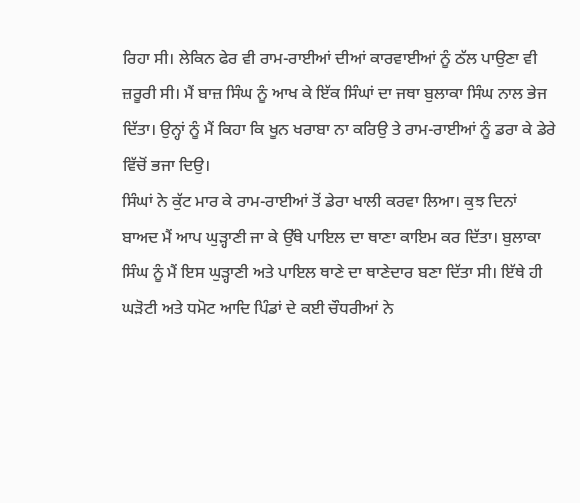ਰਿਹਾ ਸੀ। ਲੇਕਿਨ ਫੇਰ ਵੀ ਰਾਮ-ਰਾਈਆਂ ਦੀਆਂ ਕਾਰਵਾਈਆਂ ਨੂੰ ਠੱਲ ਪਾਉਣਾ ਵੀ ਜ਼ਰੂਰੀ ਸੀ। ਮੈਂ ਬਾਜ਼ ਸਿੰਘ ਨੂੰ ਆਖ ਕੇ ਇੱਕ ਸਿੰਘਾਂ ਦਾ ਜਥਾ ਬੁਲਾਕਾ ਸਿੰਘ ਨਾਲ ਭੇਜ ਦਿੱਤਾ। ਉਨ੍ਹਾਂ ਨੂੰ ਮੈਂ ਕਿਹਾ ਕਿ ਖੂਨ ਖਰਾਬਾ ਨਾ ਕਰਿਉ ਤੇ ਰਾਮ-ਰਾਈਆਂ ਨੂੰ ਡਰਾ ਕੇ ਡੇਰੇ ਵਿੱਚੋਂ ਭਜਾ ਦਿਉ।
ਸਿੰਘਾਂ ਨੇ ਕੁੱਟ ਮਾਰ ਕੇ ਰਾਮ-ਰਾਈਆਂ ਤੋਂ ਡੇਰਾ ਖਾਲੀ ਕਰਵਾ ਲਿਆ। ਕੁਝ ਦਿਨਾਂ ਬਾਅਦ ਮੈਂ ਆਪ ਘੁੜ੍ਹਾਣੀ ਜਾ ਕੇ ਉੱਥੇ ਪਾਇਲ ਦਾ ਥਾਣਾ ਕਾਇਮ ਕਰ ਦਿੱਤਾ। ਬੁਲਾਕਾ ਸਿੰਘ ਨੂੰ ਮੈਂ ਇਸ ਘੁੜ੍ਹਾਣੀ ਅਤੇ ਪਾਇਲ ਥਾਣੇ ਦਾ ਥਾਣੇਦਾਰ ਬਣਾ ਦਿੱਤਾ ਸੀ। ਇੱਥੇ ਹੀ ਘੜੋਟੀ ਅਤੇ ਧਮੋਟ ਆਦਿ ਪਿੰਡਾਂ ਦੇ ਕਈ ਚੌਧਰੀਆਂ ਨੇ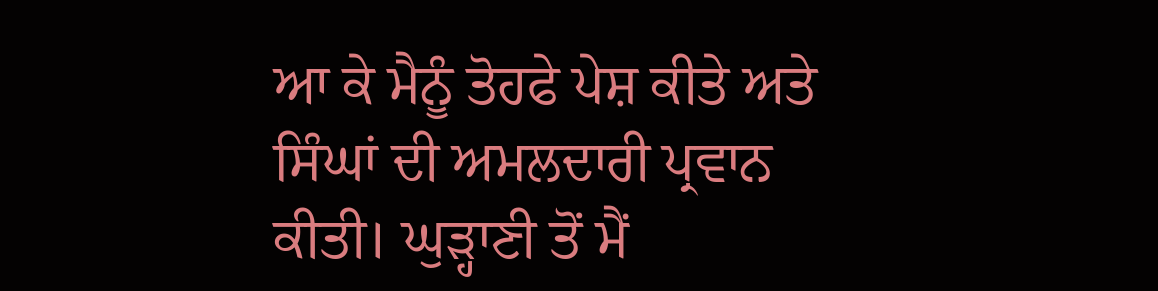ਆ ਕੇ ਮੈਨੂੰ ਤੋਹਫੇ ਪੇਸ਼ ਕੀਤੇ ਅਤੇ ਸਿੰਘਾਂ ਦੀ ਅਮਲਦਾਰੀ ਪ੍ਰਵਾਨ ਕੀਤੀ। ਘੁੜ੍ਹਾਣੀ ਤੋਂ ਮੈਂ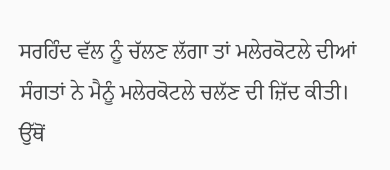ਸਰਹਿੰਦ ਵੱਲ ਨੂੰ ਚੱਲਣ ਲੱਗਾ ਤਾਂ ਮਲੇਰਕੋਟਲੇ ਦੀਆਂ ਸੰਗਤਾਂ ਨੇ ਮੈਨੂੰ ਮਲੇਰਕੋਟਲੇ ਚਲੱਣ ਦੀ ਜ਼ਿੱਦ ਕੀਤੀ। ਉੱਥੋਂ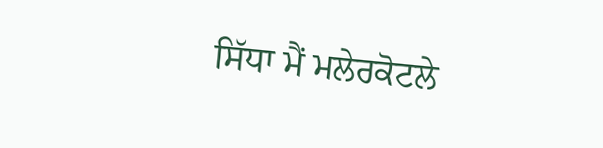ਸਿੱਧਾ ਮੈਂ ਮਲੇਰਕੋਟਲੇ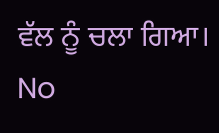ਵੱਲ ਨੂੰ ਚਲਾ ਗਿਆ।
No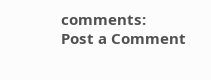comments:
Post a Comment